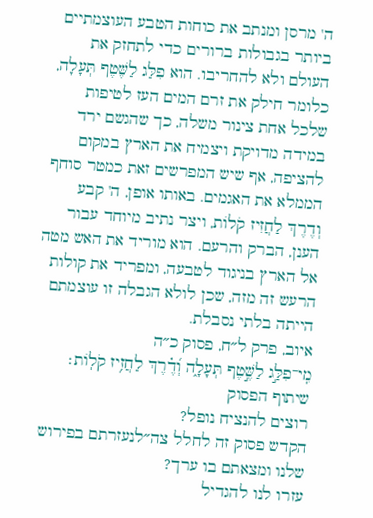ה' מרסן ומנתב את כוחות הטבע העוצמתיים ביותר בגבולות ברורים כדי לתחזק את העולם ולא להחריבו. הוא פִלַּג לַשֶּׁטֶף תְּעָלָה, כלומר חילק את זרם המים העז לטיפות שלכל אחת צינור משלה, כך שהגשם ירד במידה מדויקת ויצמיח את הארץ במקום להציפה, אף שיש המפרשים זאת כמטר סוחף הממלא את האגמים. באותו אופן, ה' קבע וְדֶרֶךְ לַחֲזִיז קֹלוֹת, ויצר נתיב מיוחד עבור הענן, הברק והרעם. הוא מוריד את האש מטה אל הארץ בניגוד לטבעה, ומפריד את קולות הרעש זה מזה, שכן לולא הגבלה זו עוצמתם הייתה בלתי נסבלת.
איוב, פרק ל״ח, פסוק כ״ה
מִֽי־פִלַּ֣ג לַשֶּׁ֣טֶף תְּעָלָ֑ה וְ֝דֶ֗רֶךְ לַחֲזִ֥יז קֹלֽוֹת׃
שיתוף הפסוק
רוצים להנציח נופל?
הקדש פסוק זה לחלל צה״לנעזרתם בפירוש שלנו ומצאתם בו ערך?
עזרו לנו להגדיל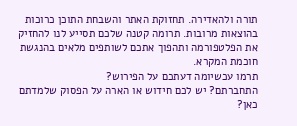תורה ולהאדירה. תחזוקת האתר והשבחת התוכן כרוכות בהוצאות מרובות. תרומה קטנה שלכם תסייע לנו להחזיק את הפלטפורמה ותהפוך אתכם לשותפים מלאים בהנגשת חוכמת המקרא.
תרמו עכשיומה דעתכם על הפירוש?
התחברתם? יש לכם חידוש או הארה על הפסוק שלמדתם כאן?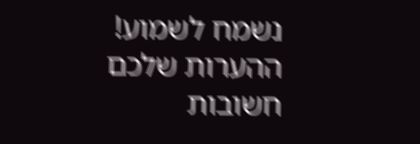נשמח לשמוע!
ההערות שלכם חשובות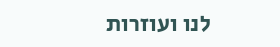לנו ועוזרות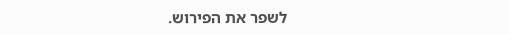לשפר את הפירוש.